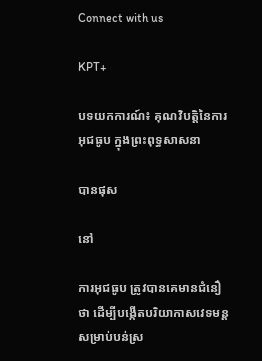Connect with us

KPT+

បទយកការណ៍៖ គុណវិបត្តិនៃការអុជធូប ក្នុងព្រះពុទ្ធសាសនា

បានផុស

នៅ

ការអុជធូប ត្រូវបានគេមានជំនឿថា ដើម្បីបង្កើតបរិយាកាសវេទមន្តសម្រាប់បន់ស្រ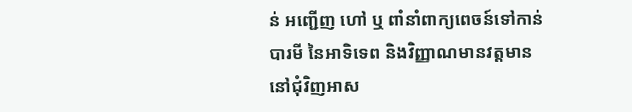ន់ អញ្ជើញ ហៅ ឬ ពាំនាំពាក្យពេចន៍ទៅកាន់បារមី នៃអាទិទេព និងវិញ្ញាណមានវត្តមាននៅជុំវិញអាស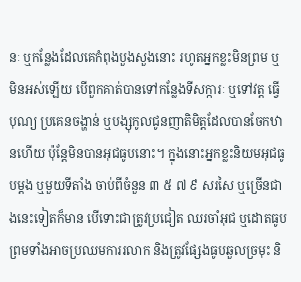នៈ ឬកន្លែងដែលគេកំពុងបួងសួងនោះ រហូតអ្នកខ្លះមិនព្រម ឬមិនអស់ឡើយ បើពួកគាត់បានទៅកន្លែងទីសក្ការៈ ឬទៅវត្ត ធ្វើបុណ្យ ប្រគេនចង្ហាន់ ឬបង្សុកូលជូនញាតិមិត្តដែលបានចែកឋានហើយ ប៉ុន្តែមិនបានអុជធូបនោះ។ ក្នុងនោះអ្នកខ្លះនិយមអុជធូបម្ដង ឬមួយទីតាំង ចាប់ពីចំនួន ៣ ៥ ៧ ៩ សរសៃ ឬច្រើនជាងនេះទៀតក៏មាន បើទោះជាត្រូវប្រជៀត ឈរចាំអុជ ឬដោតធូប ព្រមទាំងអាចប្រឈមការរលាក និងត្រូវផ្សែងធូបឆួលច្រមុះ និ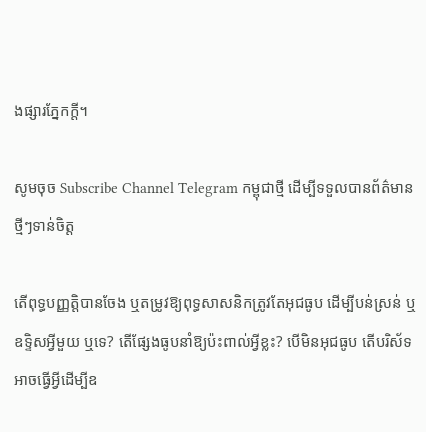ងផ្សារភ្នែកក្ដី។

សូមចុច Subscribe Channel Telegram កម្ពុជាថ្មី ដើម្បីទទួលបានព័ត៌មានថ្មីៗទាន់ចិត្ត

តើពុទ្ធបញ្ញត្តិបានចែង ឬតម្រូវឱ្យពុទ្ធសាសនិកត្រូវតែអុជធូប ដើម្បីបន់ស្រន់ ឬឧទ្ទិសអ្វីមួយ ឬទេ? តើផ្សែងធូបនាំឱ្យប៉ះពាល់អ្វីខ្លះ? បើមិនអុជធូប តើបរិស័ទអាចធ្វើអ្វីដើម្បីឧ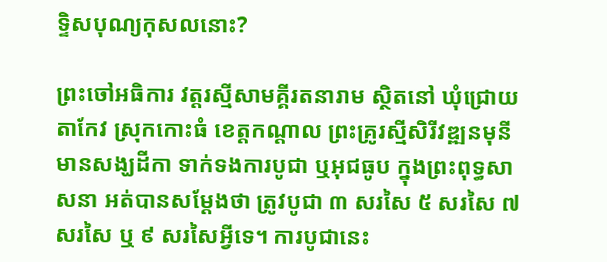ទ្ទិសបុណ្យកុសលនោះ?

ព្រះចៅអធិការ វត្តរស្មីសាមគ្គីរតនារាម ស្ថិតនៅ ឃុំជ្រោយតាកែវ ស្រុកកោះធំ ខេត្តកណ្ដាល ព្រះគ្រូរស្មីសិរីវឌ្ឍនមុនី មានសង្ឃដីកា ទាក់ទងការបូជា ឬអុជធូប ក្នុងព្រះពុទ្ធសាសនា អត់បានសម្ដែងថា ត្រូវបូជា ៣ សរសៃ ៥ សរសៃ ៧ សរសៃ ឬ ៩ សរសៃអ្វីទេ។ ការបូជានេះ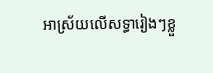អាស្រ័យលើសទ្ធារៀងៗខ្លួ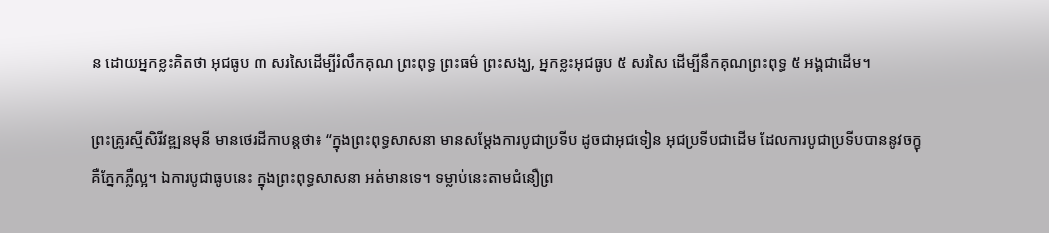ន ដោយអ្នកខ្លះគិតថា អុជធូប ៣ សរសៃដើម្បីរំលឹកគុណ ព្រះពុទ្ធ ព្រះធម៌ ព្រះសង្ឃ, អ្នកខ្លះអុជធូប ៥ សរសៃ ដើម្បីនឹកគុណព្រះពុទ្ធ ៥ អង្គជាដើម។

ព្រះគ្រូរស្មីសិរីវឌ្ឍនមុនី មានថេរដីកាបន្តថា៖ “ក្នុងព្រះពុទ្ធសាសនា មានសម្ដែងការបូជាប្រទីប ដូចជាអុជទៀន អុជប្រទីបជាដើម ដែលការបូជាប្រទីបបាននូវចក្ខុ គឺភ្នែកភ្លឺល្អ។ ឯការបូជាធូបនេះ ក្នុងព្រះពុទ្ធសាសនា អត់មានទេ។ ទម្លាប់នេះតាមជំនឿព្រ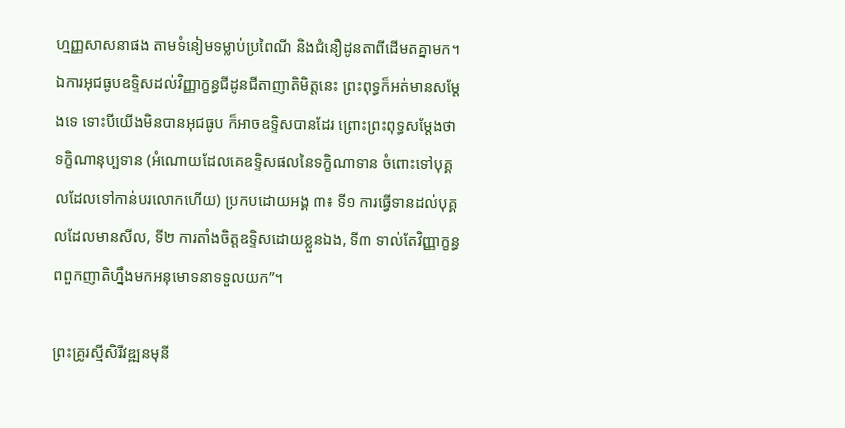ហ្មញ្ញសាសនាផង តាមទំនៀមទម្លាប់ប្រពៃណី និងជំនឿដូនតាពីដើមតគ្នាមក។ ឯការអុជធូបឧទ្ទិសដល់វិញ្ញាក្ខន្ធជីដូនជីតាញាតិមិត្តនេះ ព្រះពុទ្ធក៏អត់មានសម្ដែងទេ ទោះបីយើងមិនបានអុជធូប ក៏អាចឧទ្ទិសបានដែរ ព្រោះព្រះពុទ្ធសម្ដែងថា ទក្ខិណានុប្បទាន (អំណោយដែលគេឧទ្ទិសផលនៃទក្ខិណាទាន ចំពោះទៅបុគ្គលដែលទៅកាន់បរលោកហើយ) ប្រកបដោយអង្គ ៣៖ ទី១ ការធ្វើទានដល់បុគ្គលដែលមានសីល, ទី២ ការតាំងចិត្តឧទ្ទិសដោយខ្លួនឯង, ទី៣ ទាល់តែវិញ្ញាក្ខន្ធពពួកញាតិហ្នឹងមកអនុមោទនាទទួលយក”។

ព្រះគ្រូរស្មីសិរីវឌ្ឍនមុនី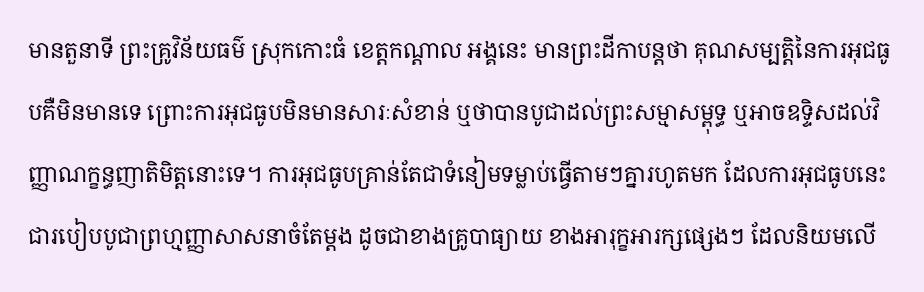មានតួនាទី ព្រះគ្រូវិន័យធម៌ ស្រុកកោះធំ ខេត្តកណ្ដាល អង្គនេះ មានព្រះដីកាបន្តថា គុណសម្បត្តិនៃការអុជធូបគឺមិនមានទេ ព្រោះការអុជធូបមិនមានសារៈសំខាន់ ឬថាបានបូជាដល់ព្រះសម្មាសម្ពុទ្ធ ឬអាចឧទ្ទិសដល់វិញ្ញាណក្ខន្ធញាតិមិត្តនោះទេ។ ការអុជធូបគ្រាន់តែជាទំនៀមទម្លាប់ធ្វើតាមៗគ្នារហូតមក ដែលការអុជធូបនេះជារបៀបបូជាព្រហ្មញ្ញាសាសនាចំតែម្ដង ដូចជាខាងគ្រូបាធ្យាយ ខាងអារុក្ខអារក្សផ្សេងៗ ដែលនិយមលើ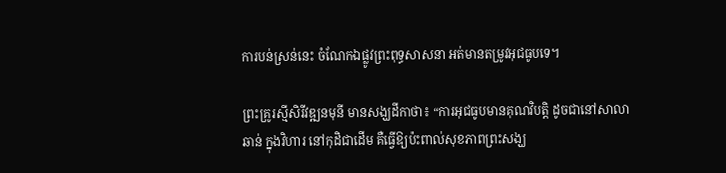ការបន់ស្រន់នេះ ចំណែកឯផ្លូវព្រះពុទ្ធសាសនា អត់មានតម្រូវអុជធូបទេ។

ព្រះគ្រូរស្មីសិរីវឌ្ឍនមុនី មានសង្ឃដីកាថា៖ “ការអុជធូបមានគុណវិបត្តិ ដូចជានៅសាលាឆាន់ ក្នុងវិហារ នៅកុដិជាដើម គឺធ្វើឱ្យប៉ះពាល់សុខភាពព្រះសង្ឃ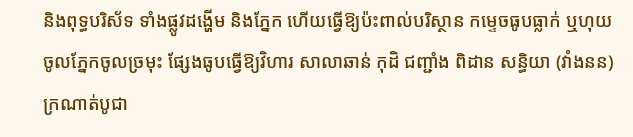និងពុទ្ធបរិស័ទ ទាំងផ្លូវដង្ហើម និងភ្នែក ហើយធ្វើឱ្យប៉ះពាល់បរិស្ថាន កម្ទេចធូបធ្លាក់ ឬហុយចូលភ្នែកចូលច្រមុះ ផ្សែងធូបធ្វើឱ្យវិហារ សាលាឆាន់ កុដិ ជញ្ជាំង ពិដាន សន្ធិយា (វាំងនន) ក្រណាត់បូជា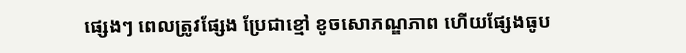ផ្សេងៗ ពេលត្រូវផ្សែង ប្រែជាខ្មៅ ខូចសោភណ្ឌភាព ហើយផ្សែងធូប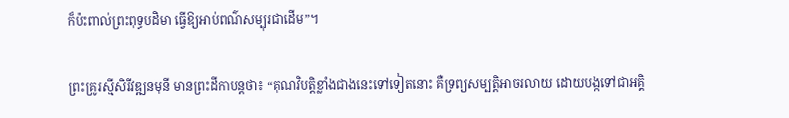ក៏ប៉ះពាល់ព្រះពុទ្ធបដិមា ធ្វើឱ្យអាប់ពណ៌សម្បុរជាដើម”។

ព្រះគ្រូរស្មីសិរីវឌ្ឍនមុនី មានព្រះដីកាបន្តថា៖ “គុណវិបត្តិខ្លាំងជាងនេះទៅទៀតនោះ គឺទ្រព្យសម្បត្តិអាចរលាយ ដោយបង្កទៅជាអគ្គិ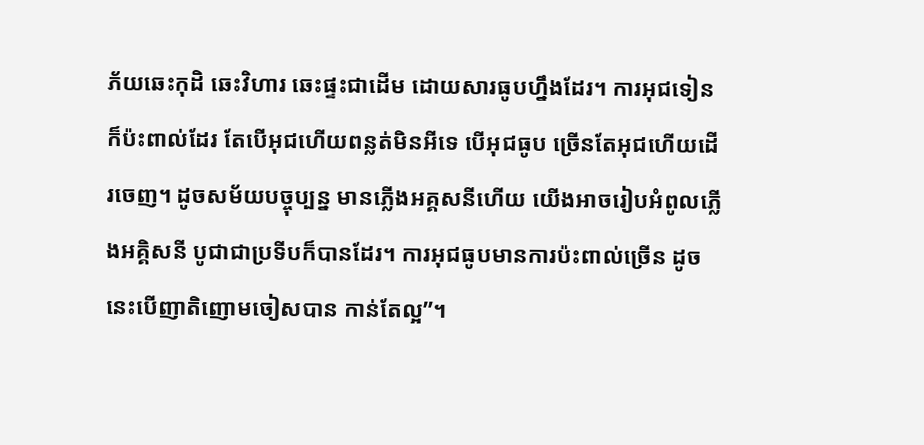ភ័យឆេះកុដិ ឆេះវិហារ ឆេះផ្ទះជាដើម ដោយសារធូបហ្នឹងដែរ។ ការអុជទៀនក៏ប៉ះពាល់ដែរ តែបើអុជហើយពន្លត់មិនអីទេ បើអុជធូប ច្រើនតែអុជហើយដើរចេញ។ ដូចសម័យបច្ចុប្បន្ន មានភ្លើងអគ្គសនីហើយ យើងអាចរៀបអំពូលភ្លើងអគ្គិសនី បូជាជាប្រទីបក៏បានដែរ។ ការអុជធូបមានការប៉ះពាល់ច្រើន ដូចនេះបើញាតិញោមចៀសបាន កាន់តែល្អ”។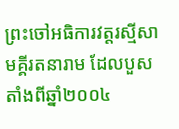ព្រះចៅអធិការវត្តរស្មីសាមគ្គីរតនារាម ដែលបួសតាំងពីឆ្នាំ២០០៤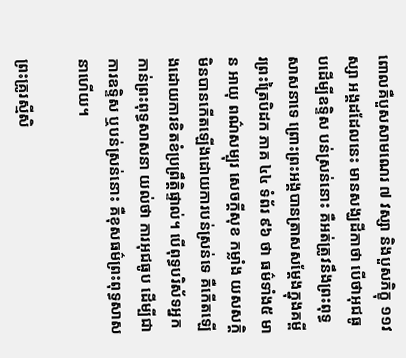ពោលគឺបួសសាមណេរ ៧ វស្សា និងបួសភិក្ខុ ១១វស្សា អង្គដដែលនេះ មានសង្ឃដីកាថា បើថាអុជធូបដើម្បីឧទ្ទិស បន់ស្រន់នោះ គឺអត់ត្រូវនឹងព្រះពុទ្ធសាសនាទេ ព្រោះព្រះអង្គបានត្រាសសម្ដែងក្នុងគម្ពីរព្រះត្រៃបិដក ភាគ ៤៤ ទំព័រ ៩៦ ថា ធម៌ទាំង៥ មាន អាយុ ពណ៌សម្បុរ សេចក្ដីសុខ កម្លាំង យសសក្ដិ មិនបានកើតឡើងដោយការបន់ស្រន់ទេ គឺកើតឡើងដោយការខិតខំប្រព្រឹត្តិផ្ទាល់។ បើពុទ្ធបរិស័ទអ្នកកាន់ព្រះពុទ្ធសាសនា យល់ថា ការអុជធូប ដើម្បីជាការឧទ្ទិស ឬបន់ស្រន់នោះ គឺខុសធម៌ព្រះពុទ្ធសាសនាហើយ។

ព្រះគ្រូរស្មីសិ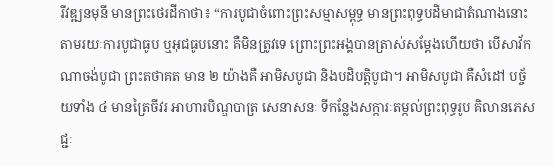រីវឌ្ឍនមុនី មានព្រះថេរដីកាថា៖ “ការបូជាចំពោះព្រះសម្មាសម្ពុទ្ធ មានព្រះពុទ្ធបដិមាជាតំណាងនោះ តាមរយៈការបូជាធូប ឬអុជធូបនោះ គឺមិនត្រូវទេ ព្រោះព្រះអង្គបានត្រាស់សម្ដែងហើយថា បើសាវ័កណាចង់បូជា ព្រះតថាគត មាន ២ យ៉ាងគឺ អាមិសបូជា និងបដិបត្តិបូជា។ អាមិសបូជា គឺសំដៅ បច្ច័យទាំង ៤ មានត្រៃចីវរ អាហារបិណ្ឌបាត្រ សេនាសនៈ ទីកន្លែងសក្ការៈតម្កល់ព្រះពុទ្ធរូប គិលានភេសជ្ជៈ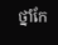ថ្នាំកែ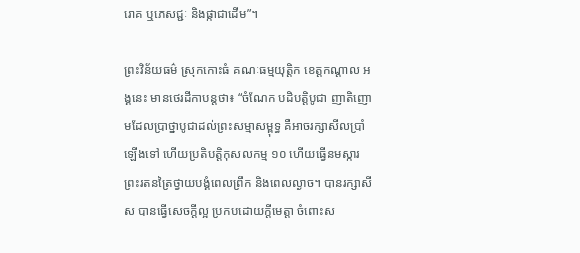រោគ ឬភេសជ្ជៈ និងផ្កាជាដើម”។

ព្រះវិន័យធម៌ ស្រុកកោះធំ គណៈធម្មយុត្តិក ខេត្តកណ្ដាល អង្គនេះ មានថេរដីកាបន្តថា៖ “ចំណែក បដិបត្តិបូជា ញាតិញោមដែលប្រាថ្នាបូជាដល់ព្រះសម្មាសម្ពុទ្ធ គឺអាចរក្សាសីលប្រាំឡើងទៅ ហើយប្រតិបត្តិកុសលកម្ម ១០ ហើយធ្វើនមស្ការ ព្រះរតនត្រៃថ្វាយបង្គំពេលព្រឹក និងពេលល្ងាច។ បានរក្សាសីស បានធ្វើសេចក្ដីល្អ ប្រកបដោយក្ដីមេត្តា ចំពោះស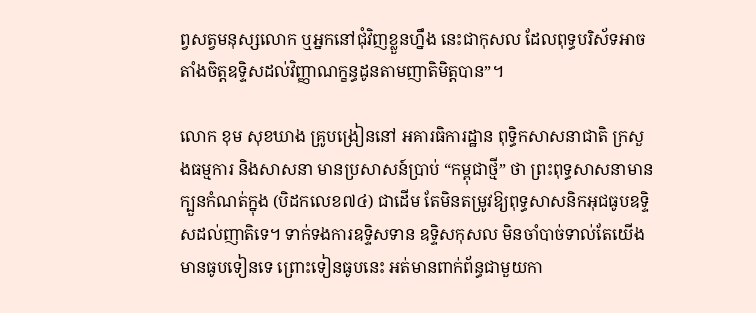ព្វសត្វមនុស្សលោក ឬអ្នកនៅជុំវិញខ្លួនហ្នឹង នេះជាកុសល ដែលពុទ្ធបរិស័ទអាចតាំងចិត្តឧទ្ទិសដល់វិញ្ញាណក្ខន្ធដូនតាមញាតិមិត្តបាន”។

លោក ខុម សុខឃាង គ្រូបង្រៀននៅ អគារធិការដ្ឋាន ពុទ្ធិកសាសនាជាតិ ក្រសួងធម្មការ និងសាសនា មានប្រសាសន៍ប្រាប់ “កម្ពុជាថ្មី” ថា ព្រះពុទ្ធសាសនាមានក្បួនកំណត់ក្នុង (បិដកលេខ៧៤) ជាដើម តែមិនតម្រូវឱ្យពុទ្ធសាសនិកអុជធូបឧទ្ទិសដល់ញាតិទេ។ ទាក់ទងការឧទ្ទិសទាន ឧទ្ទិសកុសល មិនចាំបាច់ទាល់តែយើងមានធូបទៀនទេ ព្រោះទៀនធូបនេះ អត់មានពាក់ព័ន្ធជាមួយកា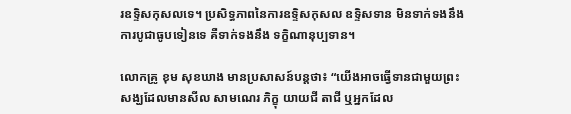រឧទ្ទិសកុសលទេ។ ប្រសិទ្ធភាពនៃការឧទ្ទិសកុសល ឧទ្ទិសទាន មិនទាក់ទងនឹងការបូជាធូបទៀនទេ គឺទាក់ទងនឹង ទក្ខិណានុប្បទាន។

លោកគ្រូ ខុម សុខឃាង មានប្រសាសន៍បន្តថា៖ “យើងអាចធ្វើទានជាមួយព្រះសង្ឃដែលមានសីល សាមណេរ ភិក្ខុ យាយជី តាជី ឬអ្នកដែល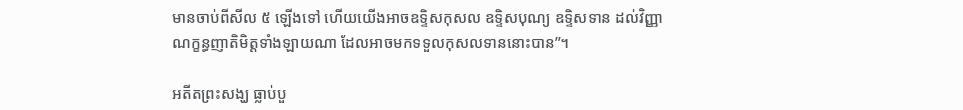មានចាប់ពីសីល ៥ ឡើងទៅ ហើយយើងអាចឧទ្ទិសកុសល ឧទ្ទិសបុណ្យ ឧទ្ទិសទាន ដល់វិញ្ញាណក្ខន្ធញាតិមិត្តទាំងឡាយណា ដែលអាចមកទទួលកុសលទាននោះបាន”។

អតីតព្រះសង្ឃ ធ្លាប់បួ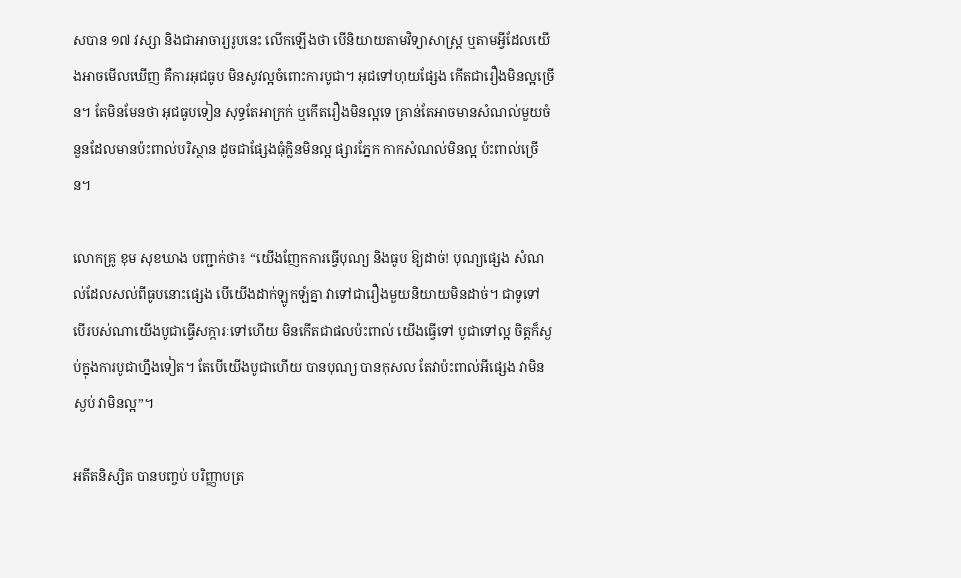សបាន ១៧ វស្សា និងជាអាចារ្យរូបនេះ លើកឡើងថា បើនិយាយតាមវិទ្យាសាស្ត្រ ឬតាមអ្វីដែលយើងអាចមើលឃើញ គឺការអុជធូប មិនសូវល្អចំពោះការបូជា។ អុជទៅហុយផ្សែង កើតជារឿងមិនល្អច្រើន។ តែមិនមែនថា អុជធូបទៀន សុទ្ធតែអាក្រក់ ឬកើតរឿងមិនល្អទេ គ្រាន់តែអាចមានសំណល់មួយចំនួនដែលមានប៉ះពាល់បរិស្ថាន ដូចជាផ្សែងធុំក្លិនមិនល្អ ផ្សារភ្នែក កាកសំណល់មិនល្អ ប៉ះពាល់ច្រើន។

លោកគ្រូ ខុម សុខឃាង បញ្ជាក់ថា៖ “យើងញែកការធ្វើបុណ្យ និងធូប ឱ្យដាច់! បុណ្យផ្សេង សំណល់ដែលសល់ពីធូបនោះផ្សេង បើយើងដាក់ឡូកឡំគ្នា វាទៅជារឿងមួយនិយាយមិនដាច់។ ជាទូទៅ បើរបស់ណាយើងបូជាធ្វើសក្ការៈទៅហើយ មិនកើតជាផលប៉ះពាល់ យើងធ្វើទៅ បូជាទៅល្អ ចិត្តក៏ស្ងប់ក្នុងការបូជាហ្នឹងទៀត។ តែបើយើងបូជាហើយ បានបុណ្យ បានកុសល តែវាប៉ះពាល់អីផ្សេង វាមិនស្ងប់ វាមិនល្អ”។

អតីតនិស្សិត បានបញ្ចប់ បរិញ្ញាបត្រ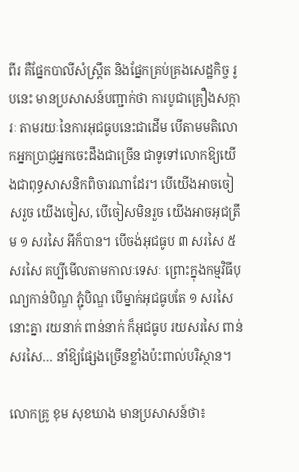ពីរ គឺផ្នែកបាលីសំស្ត្រឹត និងផ្នែកគ្រប់គ្រងសេដ្ឋកិច្ច រូបនេះ មានប្រសាសន៍បញ្ជាក់ថា ការបូជាគ្រឿងសក្ការៈ តាមរយៈនៃការអុជធូបនេះជាដើម បើតាមមតិលោកអ្នកប្រាជ្ញអ្នកចេះដឹងជាច្រើន ជាទូទៅលោកឱ្យយើងជាពុទ្ធសាសនិកពិចារណាដែរ។ បើយើងអាចចៀសរួច យើងចៀស, បើចៀសមិនរួច យើងអាចអុជត្រឹម ១ សរសៃ អីក៏បាន។ បើចង់អុជធូប ៣ សរសៃ ៥ សរសៃ គប្បីមើលតាមកាលៈទេសៈ ព្រោះក្នុងកម្មវិធីបុណ្យកាន់បិណ្ឌ ភ្ជុំបិណ្ឌ បើម្នាក់អុជធូបតែ ១ សរសៃ នោះគ្នា រយនាក់ ពាន់នាក់ ក៏អុជធូប រយសរសៃ ពាន់សរសៃ… នាំឱ្យផ្សែងច្រើនខ្លាំងប៉ះពាល់បរិស្ថាន។

លោកគ្រូ ខុម សុខឃាង មានប្រសាសន៍ថា៖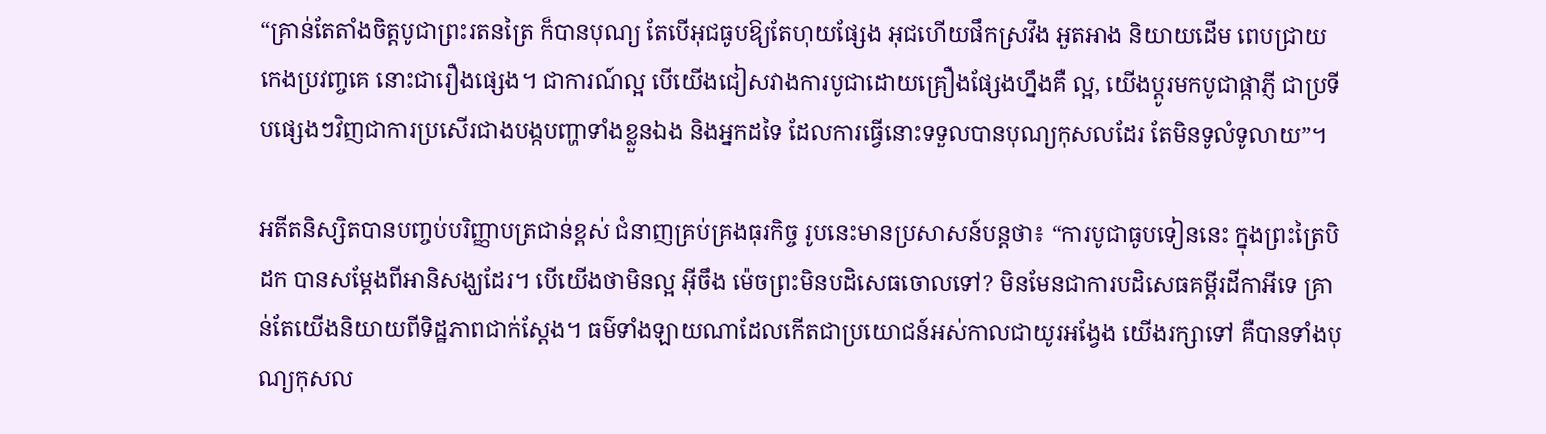“គ្រាន់តែតាំងចិត្តបូជាព្រះរតនត្រៃ ក៏បានបុណ្យ តែបើអុជធូបឱ្យតែហុយផ្សែង អុជហើយផឹកស្រវឹង អួតអាង និយាយដើម ពេបជ្រាយ កេងប្រវញ្ចគេ នោះជារឿងផ្សេង។ ជាការណ៍ល្អ បើយើងជៀសវាងការបូជាដោយគ្រឿងផ្សែងហ្នឹងគឺ ល្អ, យើងប្ដូរមកបូជាផ្កាភ្ញី ជាប្រទីបផ្សេងៗវិញជាការប្រសើរជាងបង្កបញ្ហាទាំងខ្លួនឯង និងអ្នកដទៃ ដែលការធ្វើនោះទទួលបានបុណ្យកុសលដែរ តែមិនទូលំទូលាយ”។

អតីតនិស្សិតបានបញ្ចប់បរិញ្ញាបត្រជាន់ខ្ពស់ ជំនាញគ្រប់គ្រងធុរកិច្ច រូបនេះមានប្រសាសន៍បន្តថា៖ “ការបូជាធូបទៀននេះ ក្នុងព្រះត្រៃបិដក បានសម្ដែងពីអានិសង្ឃដែរ។ បើយើងថាមិនល្អ អ៊ីចឹង ម៉េចព្រះមិនបដិសេធចោលទៅ? មិនមែនជាការបដិសេធគម្ពីរដីកាអីទេ គ្រាន់តែយើងនិយាយពីទិដ្ឋភាពជាក់ស្ដែង។ ធម៌ទាំងឡាយណាដែលកើតជាប្រយោជន៍អស់កាលជាយូរអង្វែង យើងរក្សាទៅ គឺបានទាំងបុណ្យកុសល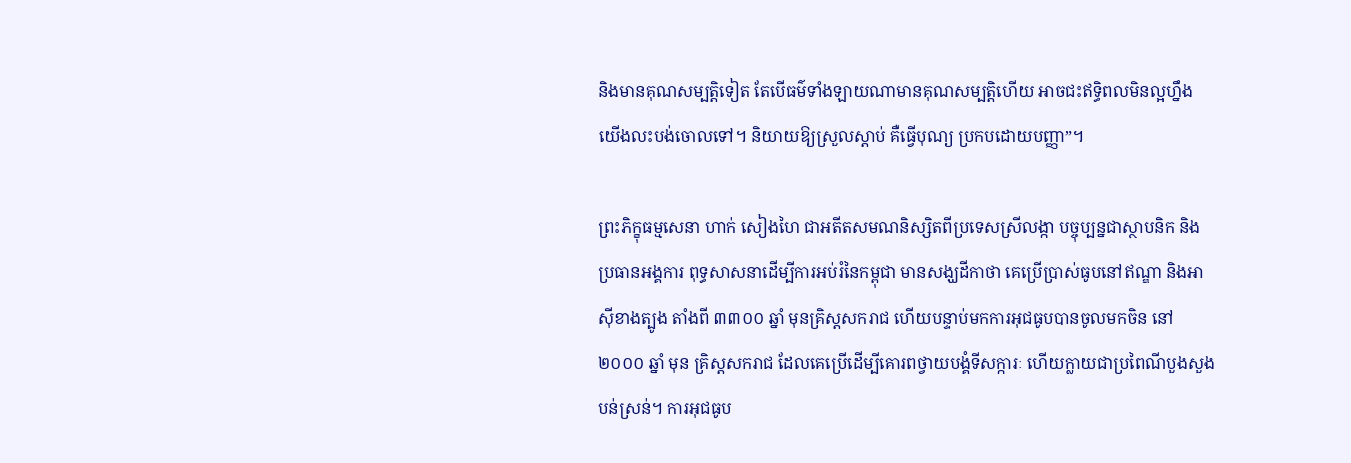និងមានគុណសម្បត្តិទៀត តែបើធម៌ទាំងឡាយណាមានគុណសម្បត្តិហើយ អាចជះឥទ្ធិពលមិនល្អហ្នឹង យើងលះបង់ចោលទៅ។ និយាយឱ្យស្រួលស្ដាប់ គឺធ្វើបុណ្យ ប្រកបដោយបញ្ញា”។

ព្រះភិក្ខុធម្មសេនា ហាក់ សៀងហៃ ជាអតីតសមណនិស្សិតពីប្រទេសស្រីលង្កា បច្ចុប្បន្នជាស្ថាបនិក និងប្រធានអង្គការ ពុទ្ធសាសនាដើម្បីការអប់រំនៃកម្ពុជា មានសង្ឃដីកាថា គេប្រើប្រាស់ធូបនៅឥណ្ឌា និងអាស៊ីខាងត្បូង តាំងពី ៣៣០០ ឆ្នាំ មុនគ្រិស្តសករាជ ហើយបន្ទាប់មកការអុជធូបបានចូលមកចិន នៅ ២០០០ ឆ្នាំ មុន គ្រិស្ដសករាជ ដែលគេប្រើដើម្បីគោរពថ្វាយបង្គំទីសក្ការៈ ហើយក្លាយជាប្រពៃណីបួងសួងបន់ស្រន់។ ការអុជធូប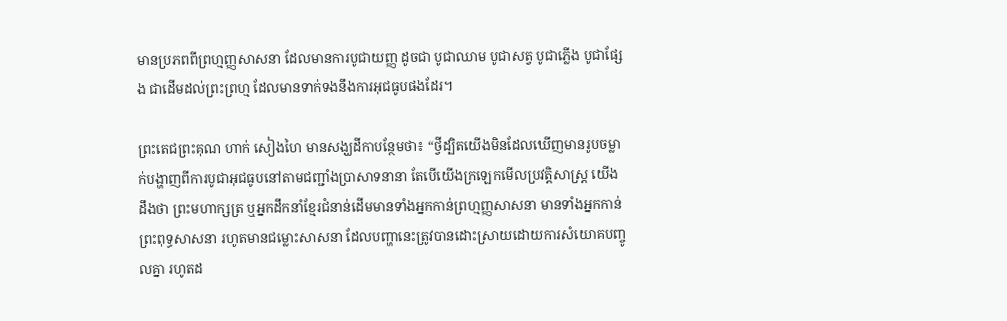មានប្រភពពីព្រហ្មញ្ញសាសនា ដែលមានការបូជាយញ្ញ ដូចជា បូជាឈាម បូជាសត្វ បូជាភ្លើង បូជាផ្សែង ជាដើមដល់ព្រះព្រហ្ម ដែលមានទាក់ទងនឹងការអុជធូបផងដែរ។

ព្រះតេជព្រះគុណ ហាក់ សៀងហៃ មានសង្ឃដីកាបន្ថែមថា៖ “ថ្វីដ្បិតយើងមិនដែលឃើញមានរូបចម្លាក់បង្ហាញពីការបូជាអុជធូបនៅតាមជញ្ជាំងប្រាសាទនានា តែបើយើងក្រឡេកមើលប្រវត្តិសាស្ត្រ យើងដឹងថា ព្រះមហាក្សត្រ ឬអ្នកដឹកនាំខ្មែរជំនាន់ដើមមានទាំងអ្នកកាន់ព្រហ្មញ្ញសាសនា មានទាំងអ្នកកាន់ព្រះពុទ្ធសាសនា រហូតមានជម្លោះសាសនា ដែលបញ្ហានេះត្រូវបានដោះស្រាយដោយការសំយោគបញ្ចូលគ្នា រហូតដ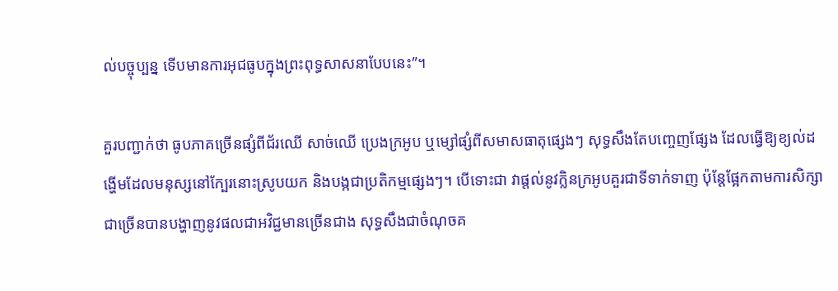ល់បច្ចុប្បន្ន ទើបមានការអុជធូបក្នុងព្រះពុទ្ធសាសនាបែបនេះ”។

គួរបញ្ជាក់ថា ធូបភាគច្រើនផ្សំពីជ័រឈើ សាច់ឈើ ប្រេងក្រអូប ឬម្សៅផ្សំពីសមាសធាតុផ្សេងៗ សុទ្ធសឹងតែបញ្ចេញផ្សែង ដែលធ្វើឱ្យខ្យល់ដង្ហើមដែលមនុស្សនៅក្បែរនោះស្រូបយក និងបង្កជាប្រតិកម្មផ្សេងៗ។ បើទោះជា វាផ្តល់នូវក្លិនក្រអូបគួរជាទីទាក់ទាញ ប៉ុន្តែផ្អែកតាមការសិក្សាជាច្រើនបានបង្ហាញនូវផលជាអវិជ្ជមានច្រើនជាង សុទ្ធសឹងជាចំណុចគ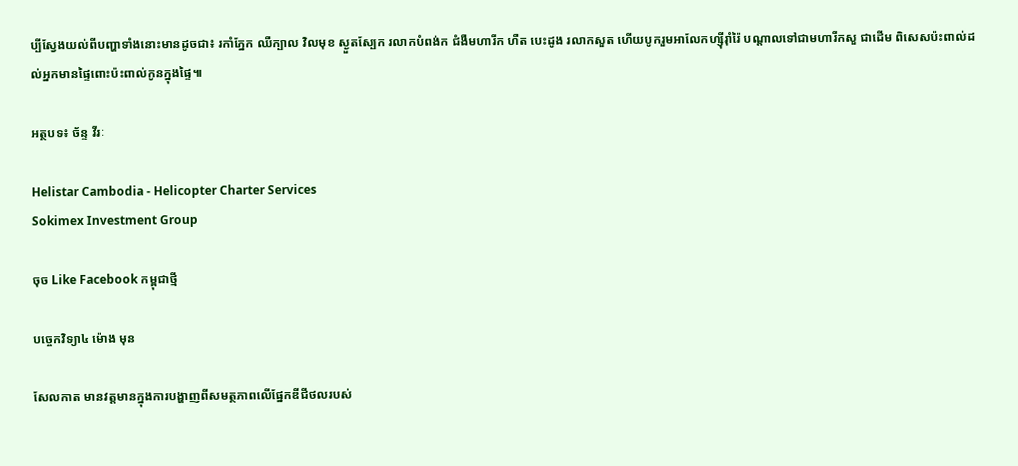ប្បីស្វែងយល់ពីបញ្ហាទាំងនោះមានដូចជា៖ រកាំភ្នែក ឈឺក្បាល វិលមុខ ស្ងួតស្បែក រលាកបំពង់ក ជំងឺមហារីក ហឺត បេះដូង រលាកសួត ហើយបូករួមអាលែកហ្ស៊ីរ៉ាំរ៉ៃ បណ្ដាលទៅជាមហារីកសួ ជាដើម ពិសេសប៉ះពាល់ដល់អ្នកមានផ្ទៃពោះប៉ះពាល់កូនក្នុងផ្ទៃ៕

អត្ថបទ៖ ច័ន្ទ វីរៈ

Helistar Cambodia - Helicopter Charter Services
Sokimex Investment Group

ចុច Like Facebook កម្ពុជាថ្មី

បច្ចេកវិទ្យា៤ ម៉ោង មុន

សែលកាត មានវត្តមានក្នុងការបង្ហាញពីសមត្ថភាពលើផ្នែកឌីជីថលរបស់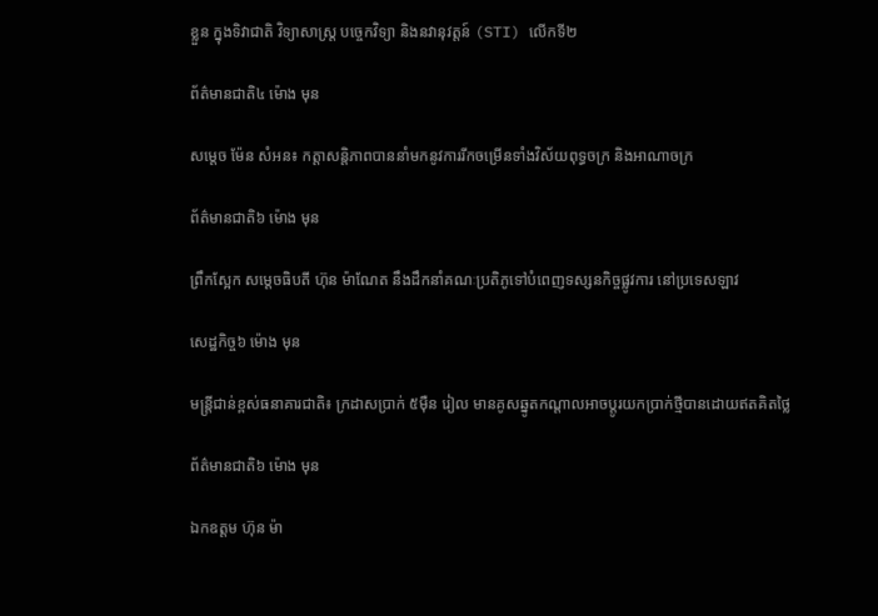ខ្លួន ក្នុងទិវាជាតិ វិទ្យាសាស្រ្ត បចេ្ចកវិទ្យា និងនវានុវត្តន៍ (STI) លើកទី២

ព័ត៌មានជាតិ៤ ម៉ោង មុន

សម្តេច ម៉ែន សំអន៖ កត្តាសន្តិភាពបាននាំមកនូវការរីកចម្រើនទាំងវិស័យពុទ្ធចក្រ និងអាណាចក្រ

ព័ត៌មានជាតិ៦ ម៉ោង មុន

ព្រឹកស្អែក សម្ដេចធិបតី ហ៊ុន ម៉ាណែត នឹងដឹកនាំគណៈប្រតិភូទៅបំពេញទស្សនកិច្ចផ្លូវការ នៅប្រទេសឡាវ

សេដ្ឋកិច្ច៦ ម៉ោង មុន

មន្ត្រីជាន់ខ្ពស់ធនាគារជាតិ៖ ក្រដាសប្រាក់ ៥ម៉ឺន រៀល មានគូសឆ្នូតកណ្តាលអាចប្តូរយកប្រាក់ថ្មីបានដោយឥតគិតថ្លៃ

ព័ត៌មានជាតិ៦ ម៉ោង មុន

ឯកឧត្តម ហ៊ុន ម៉ា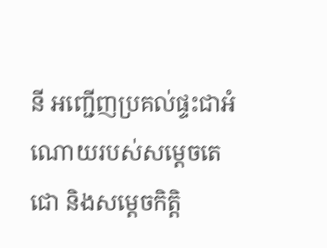នី អញ្ជើញប្រគល់ផ្ទះជាអំណោយរបស់សម្ដេចតេជោ និងសម្តេចកិត្តិ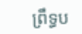ព្រឹទ្ធប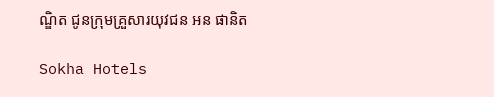ណ្ឌិត ជូនក្រុមគ្រួសារយុវជន អន ផានិត

Sokha Hotels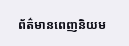ព័ត៌មានពេញនិយម